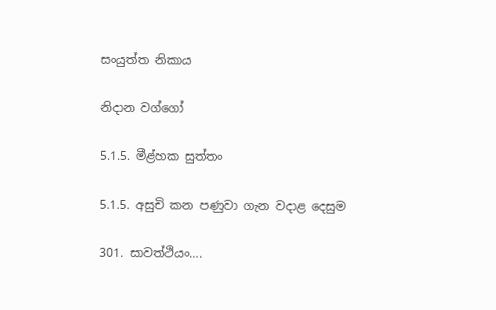සංයුත්ත නිකාය

නිදාන වග්ගෝ

5.1.5. මීළ්හක සුත්තං

5.1.5. අසුචි කන පණුවා ගැන වදාළ දෙසුම

301. සාවත්‌ථියං….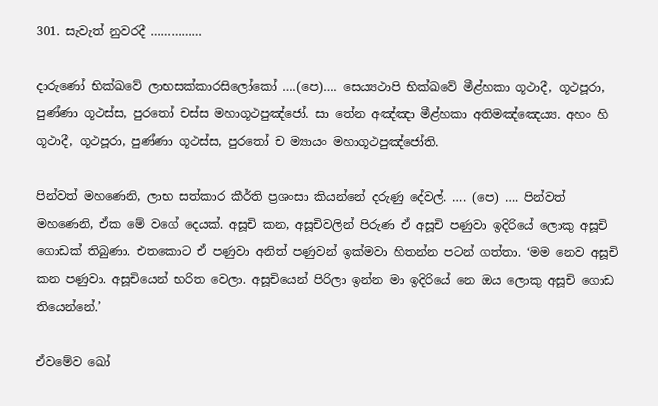301. සැවැත් නුවරදී ……………

දාරුණෝ භික්ඛවේ ලාභසක්‌කාරසිලෝකෝ ….(පෙ)…. සෙය්‍යථාපි භික්ඛවේ මීළ්‌හකා ගූථාදී, ගූථපූරා, පුණ්‌ණා ගූථස්‌ස, පුරතෝ චස්‌ස මහාගූථපුඤ්‌ජෝ. සා තේන අඤ්‌ඤා මීළ්‌හකා අතිමඤ්‌ඤෙය්‍ය. අහං ‌හි ගූථාදී, ගූථපූරා, පුණ්‌ණා ගූථස්‌ස, පුරතෝ ච ම්‍යායං මහාගූථපුඤ්‌ජෝති.

පින්වත් මහණෙනි, ලාභ සත්කාර කීර්ති ප්‍රශංසා කියන්නේ දරුණු දේවල්. …. (පෙ) …. පින්වත් මහණෙනි, ඒක මේ වගේ දෙයක්. අසූචි කන, අසූචිවලින් පිරුණ ඒ අසූචි පණුවා ඉදිරියේ ලොකු අසූචි ගොඩක් තිබුණා. එතකොට ඒ පණුවා අනිත් පණුවන් ඉක්මවා හිතන්න පටන් ගත්තා. ‘මම නෙව අසූචි කන පණුවා. අසූචියෙන් භරිත වෙලා. අසූචියෙන් පිරිලා ඉන්න මා ඉදිරියේ නෙ ඔය ලොකු අසූචි ගොඩ තියෙන්නේ.’

ඒවමේව ඛෝ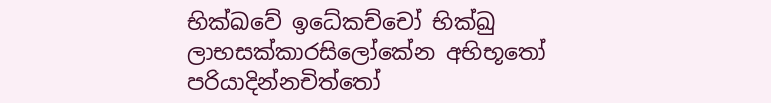භික්ඛවේ ඉධේකච්‌චෝ භික්‌ඛු ලාභසක්‌කාරසිලෝකේන අභිභූතෝ පරියාදින්නචිත්‌තෝ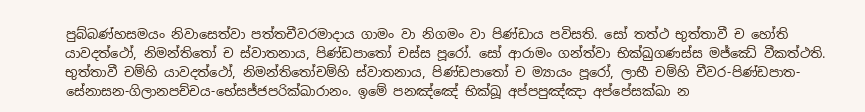පුබ්‌බණ්‌හසමයං නිවාසෙත්‌වා පත්‌තචීවරමාදාය ගාමං වා නිගමං වා පිණ්‌ඩාය පවිසති. සෝ තත්‌ථ භුත්‌තාවී ච හෝති යාවදත්‌ථෝ, නිමන්‌තිතෝ ච ස්‌වාතනාය, පිණ්‌ඩපාතෝ චස්‌ස පූරෝ. සෝ ආරාමං ගන්‌ත්‌වා භික්‌ඛුගණස්‌ස මජ්‌ඣේ වීකත්‌ථති. භුත්‌තාවී චම්‌හි යාවදත්‌ථෝ, නිමන්‌තිතෝචම්‌හි ස්‌වාතනාය, පිණ්‌ඩපාතෝ ච ම්‍යායං පූරෝ, ලාභී චම්‌හි චීවර-පිණ්‌ඩපාත-සේනාසන-ගිලානපච්‌චය-භේසජ්‌ජපරික්‌ඛාරානං. ඉමේ පනඤ්‌ඤේ භික්‌ඛූ අප්‌පපුඤ්‌ඤා අප්‌පේසක්‌ඛා න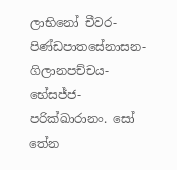ලාභිනෝ චීවර-පිණ්‌ඩපාතසේනාසන-ගිලාන‌පච්‌චය-භේසජ්‌ජ-පරික්‌ඛාරානං. සෝ තේන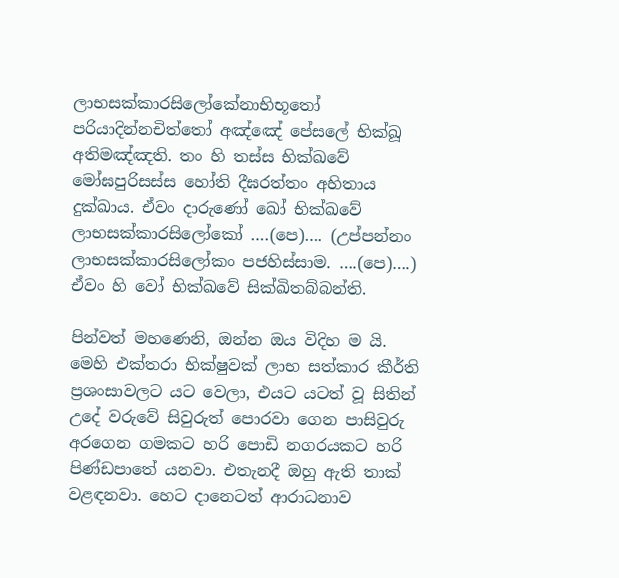ලාභසක්‌කාරසිලෝකේනාභිභූතෝ පරියාදින්නචිත්‌තෝ අඤ්‌ඤේ පේසලේ භික්‌ඛූ අතිමඤ්‌ඤති. තං ‌හි තස්‌ස භික්ඛවේ මෝඝපුරිසස්‌ස හෝති දීඝරත්‌තං අහිතාය දුක්‌ඛාය. ඒවං දාරුණෝ ඛෝ භික්ඛවේ ලාභසක්‌කාරසිලෝකෝ ….(පෙ)…. (උප්පන්නං ලාභසක්‌කාරසිලෝකං පජහිස්‌සාම. ….(පෙ)….) ඒවං හි වෝ භික්ඛවේ සික්‌ඛිතබ්‌බන්‌ති.

පින්වත් මහණෙනි, ඔන්න ඔය විදිහ ම යි. මෙහි එක්තරා භික්ෂුවක් ලාභ සත්කාර කීර්ති ප්‍රශංසාවලට යට වෙලා, එයට යටත් වූ සිතින් උදේ වරුවේ සිවුරුත් පොරවා ගෙන පාසිවුරු අරගෙන ගමකට හරි පොඩි නගරයකට හරි පිණ්ඩපාතේ යනවා. එතැනදී ඔහු ඇති තාක් වළඳනවා. හෙට දානෙටත් ආරාධනාව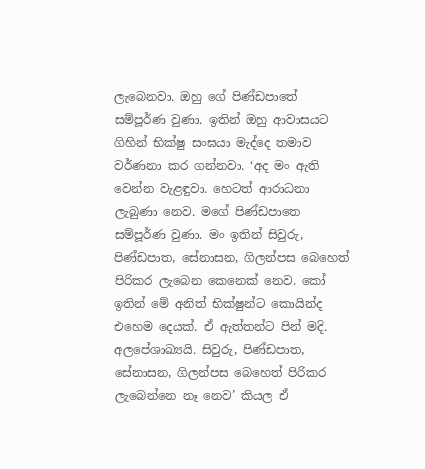ලැබෙනවා. ඔහු ගේ පිණ්ඩපාතේ සම්පූර්ණ වුණා. ඉතින් ඔහු ආවාසයට ගිහින් භික්ෂු සංඝයා මැද්දෙ තමාව වර්ණනා කර ගන්නවා. ‘අද මං ඇති වෙන්න වැළඳුවා. හෙටත් ආරාධනා ලැබුණා නෙව. මගේ පිණ්ඩපාතෙ සම්පූර්ණ වුණා. මං ඉතින් සිවුරු, පිණ්ඩපාත, සේනාසන, ගිලන්පස බෙහෙත් පිරිකර ලැබෙන කෙනෙක් නෙව. කෝ ඉතින් මේ අනිත් භික්ෂුන්ට කොයින්ද එහෙම දෙයක්. ඒ ඇත්තන්ට පින් මදි. අලපේශාඛ්‍යයි. සිවුරු, පිණ්ඩපාත, සේනාසන, ගිලන්පස බෙහෙත් පිරිකර ලැබෙන්නෙ නෑ නෙව’ කියල ඒ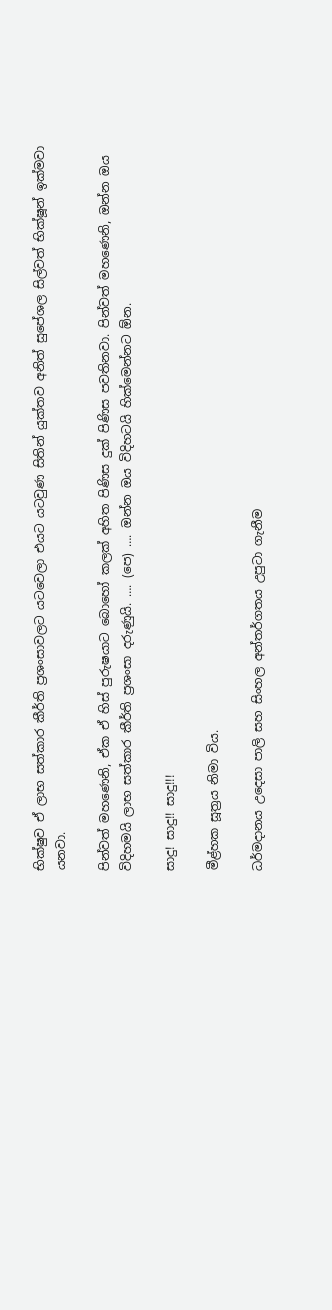භික්ෂුව ඒ ලාභ සත්කාර කීර්ති ප්‍රශංසාවලට යටවෙලා එයට යටවුණ සිතින් යුක්තව අනිත් සුපේශල සිල්වත් භික්ෂූන් ඉක්මවා යනවා.

පින්වත් මහණෙනි, ඒක ඒ හිස් පුරුෂයාට බොහෝ කලක් අහිත පිණිස දුක් පිණිස පවතිනවා. පින්වත් මහණෙනි, ඔන්න ඔය විදිහමයි ලාභ සත්කාර කීර්ති ප්‍රශංසා දරුණුයි. …. (පෙ) …. ඔන්න ඔය විදිහටයි හික්මෙන්නට ඕන.

සාදු! සාදු!! සාදු!!!

මීළ්හක සූත්‍රය නිමා විය.

ධර්මදානය උදෙසා පාලි සහ සිංහල අන්තර්ගතය උපුටා ගැනීම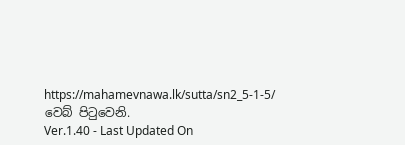https://mahamevnawa.lk/sutta/sn2_5-1-5/ වෙබ් පිටුවෙනි.
Ver.1.40 - Last Updated On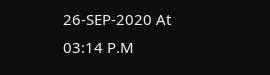26-SEP-2020 At 03:14 P.M